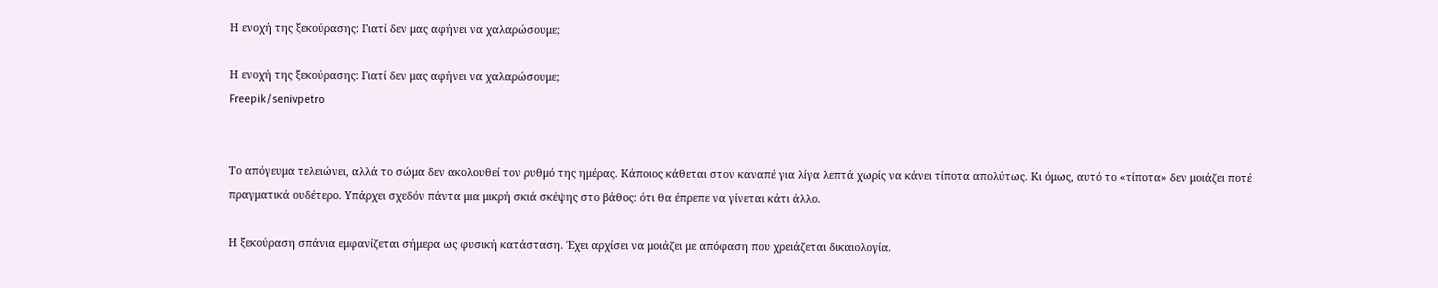Η ενοχή της ξεκούρασης: Γιατί δεν μας αφήνει να χαλαρώσουμε;

Η ενοχή της ξεκούρασης: Γιατί δεν μας αφήνει να χαλαρώσουμε;
Freepik/senivpetro


Το απόγευμα τελειώνει, αλλά το σώμα δεν ακολουθεί τον ρυθμό της ημέρας. Κάποιος κάθεται στον καναπέ για λίγα λεπτά χωρίς να κάνει τίποτα απολύτως. Κι όμως, αυτό το «τίποτα» δεν μοιάζει ποτέ πραγματικά ουδέτερο. Υπάρχει σχεδόν πάντα μια μικρή σκιά σκέψης στο βάθος: ότι θα έπρεπε να γίνεται κάτι άλλο.

Η ξεκούραση σπάνια εμφανίζεται σήμερα ως φυσική κατάσταση. Έχει αρχίσει να μοιάζει με απόφαση που χρειάζεται δικαιολογία.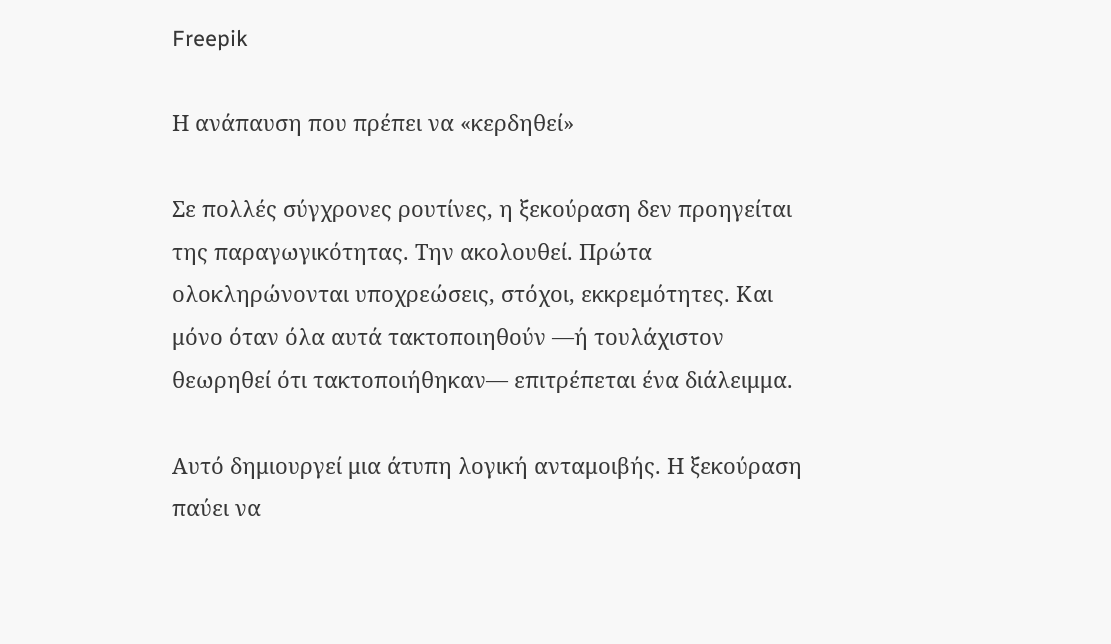Freepik

Η ανάπαυση που πρέπει να «κερδηθεί»

Σε πολλές σύγχρονες ρουτίνες, η ξεκούραση δεν προηγείται της παραγωγικότητας. Την ακολουθεί. Πρώτα ολοκληρώνονται υποχρεώσεις, στόχοι, εκκρεμότητες. Και μόνο όταν όλα αυτά τακτοποιηθούν —ή τουλάχιστον θεωρηθεί ότι τακτοποιήθηκαν— επιτρέπεται ένα διάλειμμα.

Αυτό δημιουργεί μια άτυπη λογική ανταμοιβής. Η ξεκούραση παύει να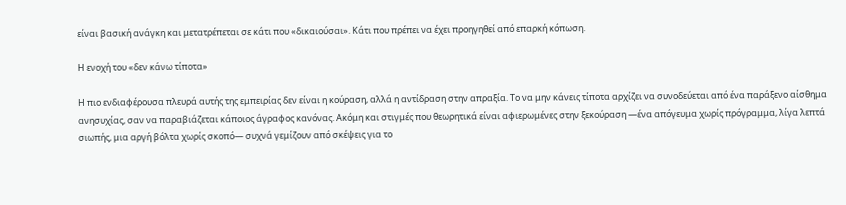είναι βασική ανάγκη και μετατρέπεται σε κάτι που «δικαιούσαι». Κάτι που πρέπει να έχει προηγηθεί από επαρκή κόπωση.

Η ενοχή του «δεν κάνω τίποτα»

Η πιο ενδιαφέρουσα πλευρά αυτής της εμπειρίας δεν είναι η κούραση, αλλά η αντίδραση στην απραξία. Το να μην κάνεις τίποτα αρχίζει να συνοδεύεται από ένα παράξενο αίσθημα ανησυχίας, σαν να παραβιάζεται κάποιος άγραφος κανόνας. Ακόμη και στιγμές που θεωρητικά είναι αφιερωμένες στην ξεκούραση —ένα απόγευμα χωρίς πρόγραμμα, λίγα λεπτά σιωπής, μια αργή βόλτα χωρίς σκοπό— συχνά γεμίζουν από σκέψεις για το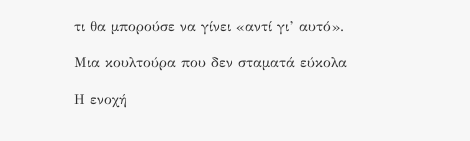τι θα μπορούσε να γίνει «αντί γι’ αυτό».

Μια κουλτούρα που δεν σταματά εύκολα

Η ενοχή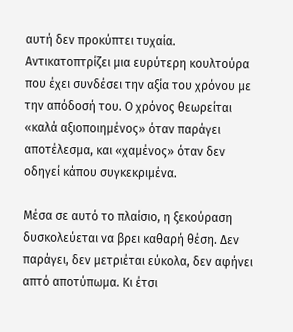αυτή δεν προκύπτει τυχαία. Αντικατοπτρίζει μια ευρύτερη κουλτούρα που έχει συνδέσει την αξία του χρόνου με την απόδοσή του. Ο χρόνος θεωρείται «καλά αξιοποιημένος» όταν παράγει αποτέλεσμα, και «χαμένος» όταν δεν οδηγεί κάπου συγκεκριμένα.

Μέσα σε αυτό το πλαίσιο, η ξεκούραση δυσκολεύεται να βρει καθαρή θέση. Δεν παράγει, δεν μετριέται εύκολα, δεν αφήνει απτό αποτύπωμα. Κι έτσι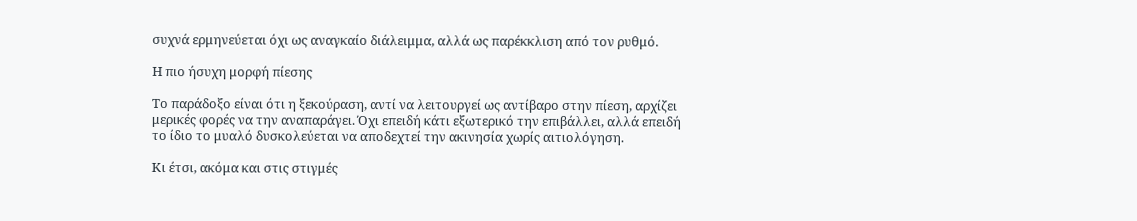συχνά ερμηνεύεται όχι ως αναγκαίο διάλειμμα, αλλά ως παρέκκλιση από τον ρυθμό.

Η πιο ήσυχη μορφή πίεσης

Το παράδοξο είναι ότι η ξεκούραση, αντί να λειτουργεί ως αντίβαρο στην πίεση, αρχίζει μερικές φορές να την αναπαράγει. Όχι επειδή κάτι εξωτερικό την επιβάλλει, αλλά επειδή το ίδιο το μυαλό δυσκολεύεται να αποδεχτεί την ακινησία χωρίς αιτιολόγηση.

Κι έτσι, ακόμα και στις στιγμές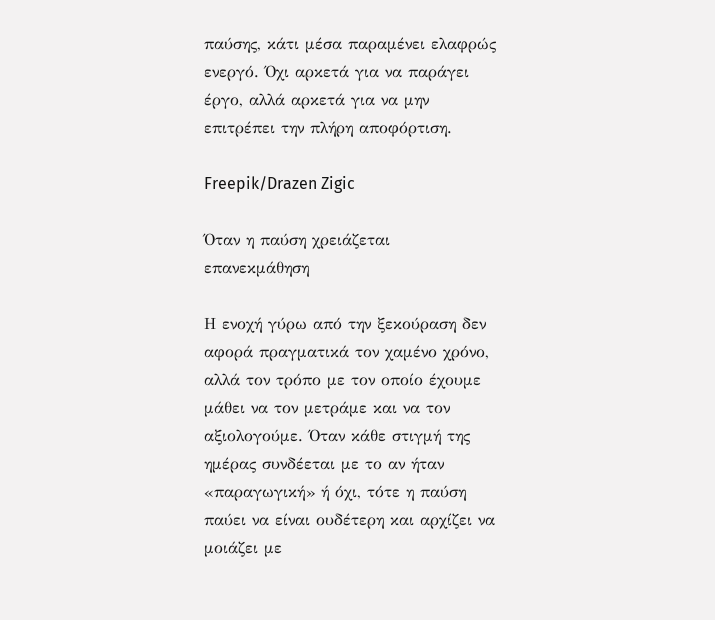παύσης, κάτι μέσα παραμένει ελαφρώς ενεργό. Όχι αρκετά για να παράγει έργο, αλλά αρκετά για να μην επιτρέπει την πλήρη αποφόρτιση.

Freepik/Drazen Zigic

Όταν η παύση χρειάζεται επανεκμάθηση

Η ενοχή γύρω από την ξεκούραση δεν αφορά πραγματικά τον χαμένο χρόνο, αλλά τον τρόπο με τον οποίο έχουμε μάθει να τον μετράμε και να τον αξιολογούμε. Όταν κάθε στιγμή της ημέρας συνδέεται με το αν ήταν «παραγωγική» ή όχι, τότε η παύση παύει να είναι ουδέτερη και αρχίζει να μοιάζει με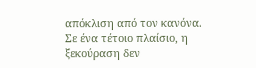απόκλιση από τον κανόνα. Σε ένα τέτοιο πλαίσιο, η ξεκούραση δεν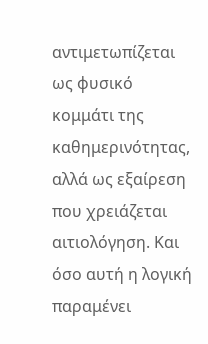αντιμετωπίζεται ως φυσικό κομμάτι της καθημερινότητας, αλλά ως εξαίρεση που χρειάζεται αιτιολόγηση. Και όσο αυτή η λογική παραμένει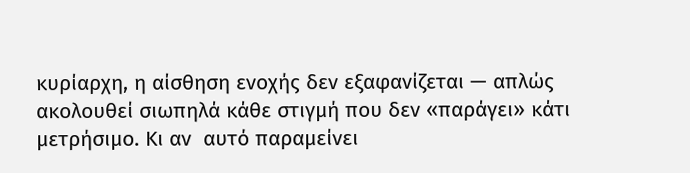κυρίαρχη, η αίσθηση ενοχής δεν εξαφανίζεται — απλώς ακολουθεί σιωπηλά κάθε στιγμή που δεν «παράγει» κάτι μετρήσιμο. Κι αν  αυτό παραμείνει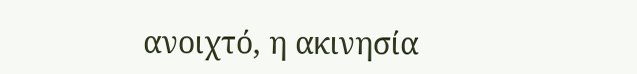ανοιχτό, η ακινησία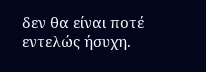δεν θα είναι ποτέ εντελώς ήσυχη.